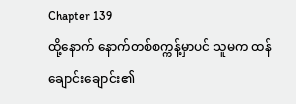Chapter 139
ထို့နောက် နောက်တစ်စက္ကန့်မှာပင် သူမက ထန်ချောင်းချောင်း၏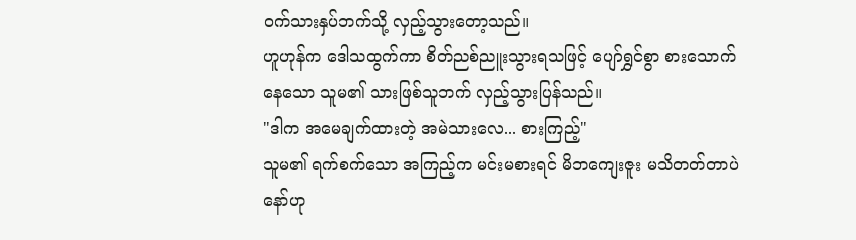ဝက်သားနှပ်ဘက်သို့ လှည့်သွားတော့သည်။
ဟူဟုန်က ဒေါသထွက်ကာ စိတ်ညစ်ညူးသွားရသဖြင့် ပျော်ရွှင်စွာ စားသောက်နေသော သူမ၏ သားဖြစ်သူဘက် လှည့်သွားပြန်သည်။
"ဒါက အမေချက်ထားတဲ့ အမဲသားလေ... စားကြည့်"
သူမ၏ ရက်စက်သော အကြည့်က မင်းမစားရင် မိဘကျေးဇူး မသိတတ်တာပဲနော်ဟု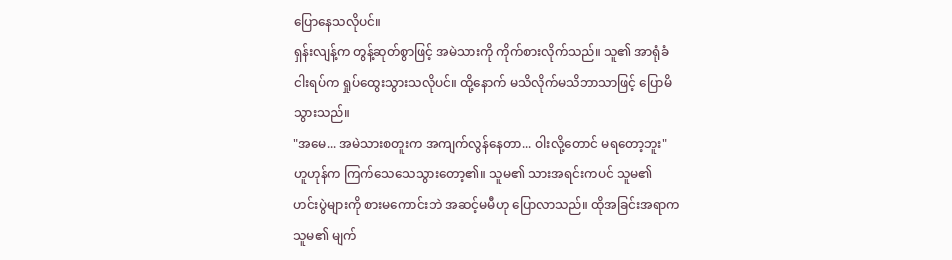ပြောနေသလိုပင်။
ရှန်းလျန့်က တွန့်ဆုတ်စွာဖြင့် အမဲသားကို ကိုက်စားလိုက်သည်။ သူ၏ အာရုံခံ ငါးရပ်က ရှုပ်ထွေးသွားသလိုပင်။ ထို့နောက် မသိလိုက်မသိဘာသာဖြင့် ပြောမိသွားသည်။
"အမေ... အမဲသားစတူးက အကျက်လွန်နေတာ... ဝါးလို့တောင် မရတော့ဘူး"
ဟူဟုန်က ကြက်သေသေသွားတော့၏။ သူမ၏ သားအရင်းကပင် သူမ၏ ဟင်းပွဲများကို စားမကောင်းဘဲ အဆင့်မမီဟု ပြောလာသည်။ ထိုအခြင်းအရာက သူမ၏ မျက်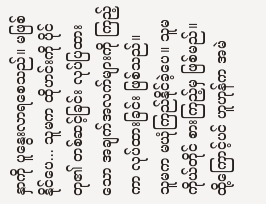နှာကို ပူနွေးလာရစေသည်။ မဖြစ်နိုင်ပေ... သူမက ထိုဟင်းကို ပိုင်တု၏ တစ်ဆင့်ခြင်း လုပ်ပြထားသော အချက်အလက်များကို ကြည့်ကာ လုပ်ထားခြင်း ဖြစ်သည်။
သူမက မယုံကြည်နိုင်ခဲ့ပေ။ သူမကိုယ်တိုင် စားကြည့်မှ ဖြစ်မည်။
ထို့ကြောင့်ပင် ဟူဟုန်က အမဲ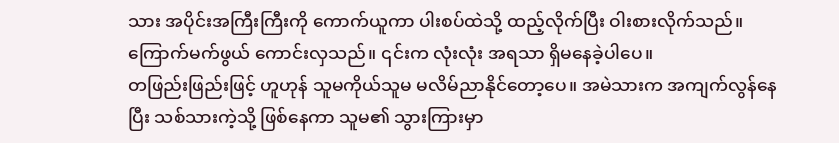သား အပိုင်းအကြီးကြီးကို ကောက်ယူကာ ပါးစပ်ထဲသို့ ထည့်လိုက်ပြီး ဝါးစားလိုက်သည်။ ကြောက်မက်ဖွယ် ကောင်းလှသည်။ ၎င်းက လုံးလုံး အရသာ ရှိမနေခဲ့ပါပေ။
တဖြည်းဖြည်းဖြင့် ဟူဟုန် သူမကိုယ်သူမ မလိမ်ညာနိုင်တော့ပေ။ အမဲသားက အကျက်လွန်နေပြီး သစ်သားကဲ့သို့ ဖြစ်နေကာ သူမ၏ သွားကြားမှာ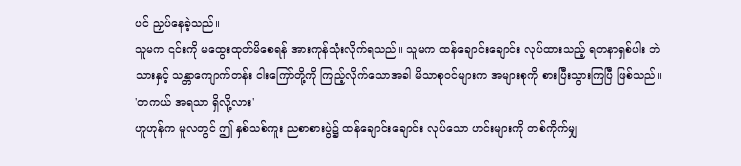ပင် ညှပ်နေခဲ့သည်။
သူမက ၎င်းကို မထွေးထုတ်မိစေရန် အားကုန်သုံးလိုက်ရသည်။ သူမက ထန်ချောင်းချောင်း လုပ်ထားသည့် ရတနာရှစ်ပါး ဘဲသားနှင့် သန္တာကျောက်တန်း ငါးကြော်တို့ကို ကြည့်လိုက်သောအခါ မိသာစုဝင်များက အများစုကို စားပြီးသွားကြပြီ ဖြစ်သည်။
'တကယ် အရသာ ရှိလို့လား'
ဟူဟုန်က မူလတွင် ဤ နှစ်သစ်ကူး ညစာစားပွဲ၌ ထန်ချောင်းချောင်း လုပ်သော ဟင်းများကို တစ်ကိုက်မျှ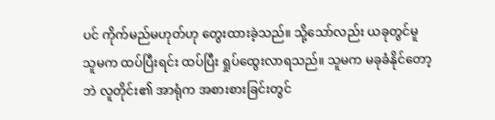ပင် ကိုက်မည်မဟုတ်ဟု တွေးထားခဲ့သည်။ သို့သော်လည်း ယခုတွင်မူ သူမက ထပ်ပြီးရင်း ထပ်ပြီး ရှုပ်ထွေးလာရသည်။ သူမက မခုခံနိုင်တော့ဘဲ လူတိုင်း၏ အာရုံက အစားစားခြင်းတွင်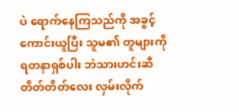ပဲ ရောက်နေကြသည်ကို အခွင့်ကောင်းယူပြီး သူမ၏ တူများကို ရတနာရှစ်ပါး ဘဲသားဟင်းဆီ တိတ်တိတ်လေး လှမ်းလိုက်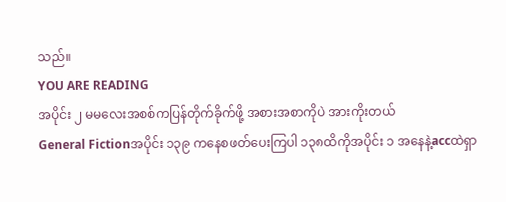သည်။
YOU ARE READING
အပိုင်း ၂ မမလေးအစစ်ကပြန်တိုက်ခိုက်ဖို့ အစားအစာကိုပဲ အားကိုးတယ်
General Fictionအပိုင်း ၁၃၉ ကနေစဖတ်ပေးကြပါ ၁၃၈ထိကိုအပိုင်း ၁ အနေနဲ့accထဲရှာ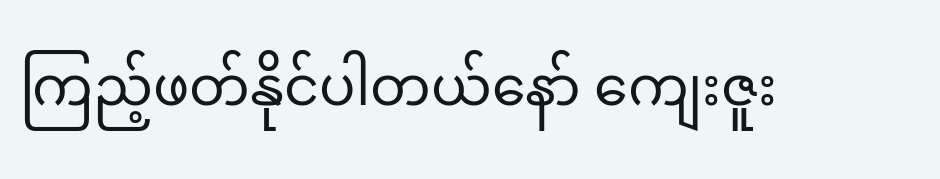ကြည့်ဖတ်နိုင်ပါတယ်နော် ကျေးဇူး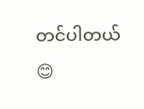တင်ပါတယ်😊